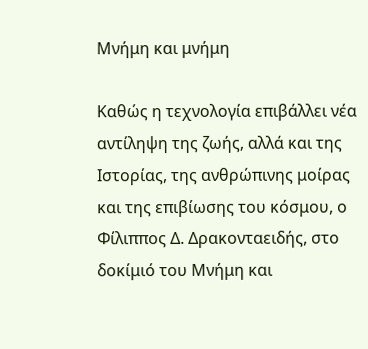Μνήμη και μνήμη

Καθώς η τεχνολογία επιβάλλει νέα αντίληψη της ζωής, αλλά και της Ιστορίας, της ανθρώπινης μοίρας και της επιβίωσης του κόσμου, ο Φίλιππος Δ. Δρακονταειδής, στο δοκίμιό του Μνήμη και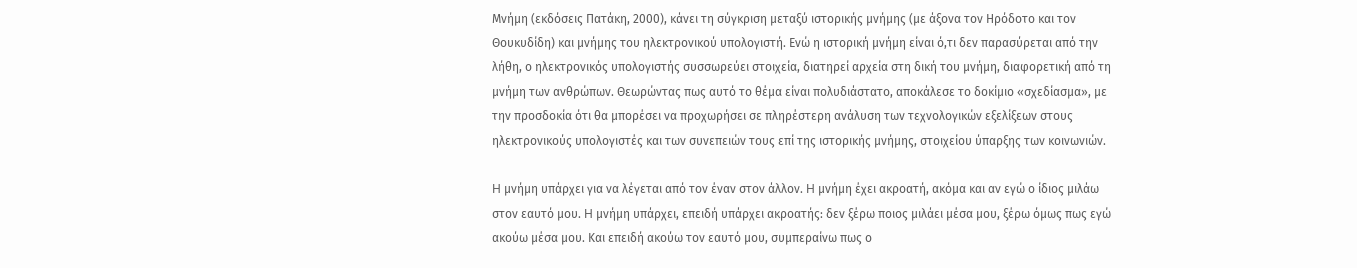Μνήμη (εκδόσεις Πατάκη, 2000), κάνει τη σύγκριση μεταξύ ιστορικής μνήμης (με άξονα τον Ηρόδοτο και τον Θουκυδίδη) και μνήμης του ηλεκτρονικού υπολογιστή. Ενώ η ιστορική μνήμη είναι ό,τι δεν παρασύρεται από την λήθη, ο ηλεκτρονικός υπολογιστής συσσωρεύει στοιχεία, διατηρεί αρχεία στη δική του μνήμη, διαφορετική από τη μνήμη των ανθρώπων. Θεωρώντας πως αυτό το θέμα είναι πολυδιάστατο, αποκάλεσε το δοκίμιο «σχεδίασμα», με την προσδοκία ότι θα μπορέσει να προχωρήσει σε πληρέστερη ανάλυση των τεχνολογικών εξελίξεων στους ηλεκτρονικούς υπολογιστές και των συνεπειών τους επί της ιστορικής μνήμης, στοιχείου ύπαρξης των κοινωνιών.

H μνήμη υπάρχει για να λέγεται από τον έναν στον άλλον. H μνήμη έχει ακροατή, ακόμα και αν εγώ ο ίδιος μιλάω στον εαυτό μου. H μνήμη υπάρχει, επειδή υπάρχει ακροατής: δεν ξέρω ποιος μιλάει μέσα μου, ξέρω όμως πως εγώ ακούω μέσα μου. Kαι επειδή ακούω τον εαυτό μου, συμπεραίνω πως ο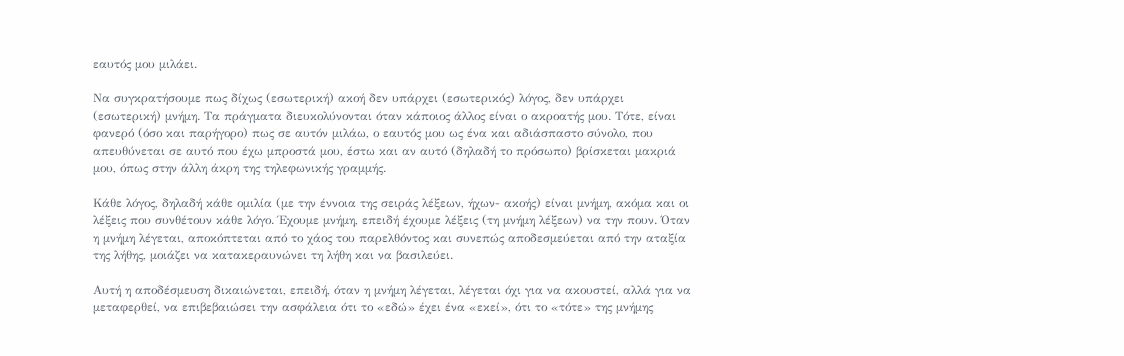εαυτός μου μιλάει.

Να συγκρατήσουμε πως δίχως (εσωτερική) ακοή δεν υπάρχει (εσωτερικός) λόγος, δεν υπάρχει (εσωτερική) μνήμη. Tα πράγματα διευκολύνονται όταν κάποιος άλλος είναι ο ακροατής μου. Τότε, είναι φανερό (όσο και παρήγορο) πως σε αυτόν μιλάω, ο εαυτός μου ως ένα και αδιάσπαστο σύνολο, που απευθύνεται σε αυτό που έχω μπροστά μου, έστω και αν αυτό (δηλαδή το πρόσωπο) βρίσκεται μακριά μου, όπως στην άλλη άκρη της τηλεφωνικής γραμμής.

Κάθε λόγος, δηλαδή κάθε ομιλία (με την έννοια της σειράς λέξεων, ήχων- ακοής) είναι μνήμη, ακόμα και οι λέξεις που συνθέτουν κάθε λόγο. Έχουμε μνήμη, επειδή έχουμε λέξεις (τη μνήμη λέξεων) να την πουν. Όταν η μνήμη λέγεται, αποκόπτεται από το χάος του παρελθόντος και συνεπώς αποδεσμεύεται από την αταξία της λήθης, μοιάζει να κατακεραυνώνει τη λήθη και να βασιλεύει.

Αυτή η αποδέσμευση δικαιώνεται, επειδή, όταν η μνήμη λέγεται, λέγεται όχι για να ακουστεί, αλλά για να μεταφερθεί, να επιβεβαιώσει την ασφάλεια ότι το «εδώ» έχει ένα «εκεί», ότι το «τότε» της μνήμης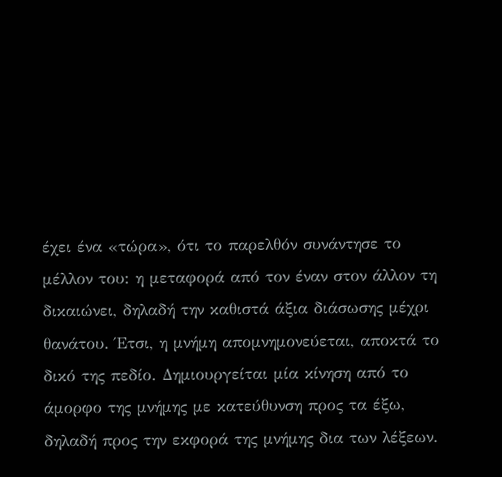έχει ένα «τώρα», ότι το παρελθόν συνάντησε το μέλλον του: η μεταφορά από τον έναν στον άλλον τη δικαιώνει, δηλαδή την καθιστά άξια διάσωσης μέχρι θανάτου. Έτσι, η μνήμη απομνημονεύεται, αποκτά το δικό της πεδίο. Δημιουργείται μία κίνηση από το άμορφο της μνήμης με κατεύθυνση προς τα έξω, δηλαδή προς την εκφορά της μνήμης δια των λέξεων.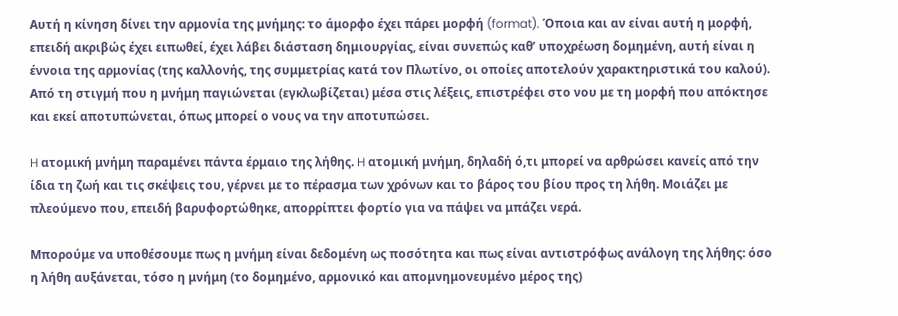Αυτή η κίνηση δίνει την αρμονία της μνήμης: το άμορφο έχει πάρει μορφή (format). Όποια και αν είναι αυτή η μορφή, επειδή ακριβώς έχει ειπωθεί, έχει λάβει διάσταση δημιουργίας, είναι συνεπώς καθ’ υποχρέωση δομημένη, αυτή είναι η έννοια της αρμονίας (της καλλονής, της συμμετρίας κατά τον Πλωτίνο, οι οποίες αποτελούν χαρακτηριστικά του καλού). Από τη στιγμή που η μνήμη παγιώνεται (εγκλωβίζεται) μέσα στις λέξεις, επιστρέφει στο νου με τη μορφή που απόκτησε και εκεί αποτυπώνεται, όπως μπορεί ο νους να την αποτυπώσει.

H ατομική μνήμη παραμένει πάντα έρμαιο της λήθης. H ατομική μνήμη, δηλαδή ό,τι μπορεί να αρθρώσει κανείς από την ίδια τη ζωή και τις σκέψεις του, γέρνει με το πέρασμα των χρόνων και το βάρος του βίου προς τη λήθη. Μοιάζει με πλεούμενο που, επειδή βαρυφορτώθηκε, απορρίπτει φορτίο για να πάψει να μπάζει νερά.

Μπορούμε να υποθέσουμε πως η μνήμη είναι δεδομένη ως ποσότητα και πως είναι αντιστρόφως ανάλογη της λήθης: όσο η λήθη αυξάνεται, τόσο η μνήμη (το δομημένο, αρμονικό και απομνημονευμένο μέρος της)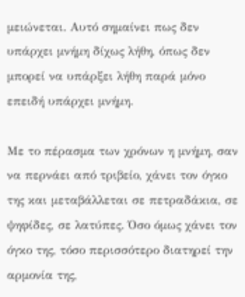μειώνεται. Αυτό σημαίνει πως δεν υπάρχει μνήμη δίχως λήθη, όπως δεν μπορεί να υπάρξει λήθη παρά μόνο επειδή υπάρχει μνήμη.

Mε το πέρασμα των χρόνων η μνήμη, σαν να περνάει από τριβείο, χάνει τον όγκο της και μεταβάλλεται σε πετραδάκια, σε ψηφίδες, σε λατύπες. Όσο όμως χάνει τον όγκο της, τόσο περισσότερο διατηρεί την αρμονία της,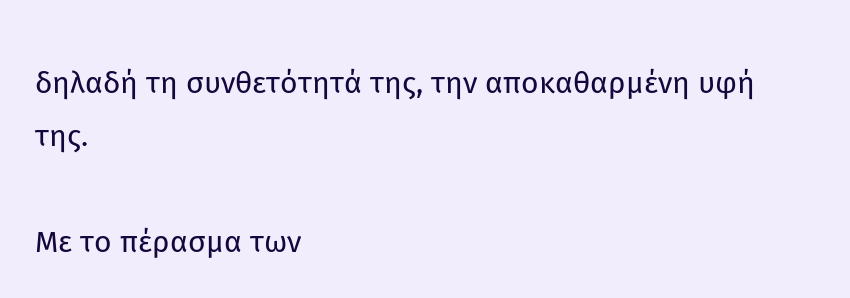δηλαδή τη συνθετότητά της, την αποκαθαρμένη υφή της.

Mε το πέρασμα των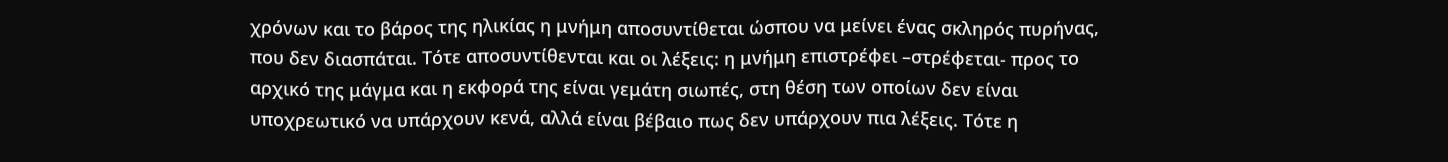χρόνων και το βάρος της ηλικίας η μνήμη αποσυντίθεται ώσπου να μείνει ένας σκληρός πυρήνας, που δεν διασπάται. Τότε αποσυντίθενται και οι λέξεις: η μνήμη επιστρέφει –στρέφεται- προς το αρχικό της μάγμα και η εκφορά της είναι γεμάτη σιωπές, στη θέση των οποίων δεν είναι υποχρεωτικό να υπάρχουν κενά, αλλά είναι βέβαιο πως δεν υπάρχουν πια λέξεις. Τότε η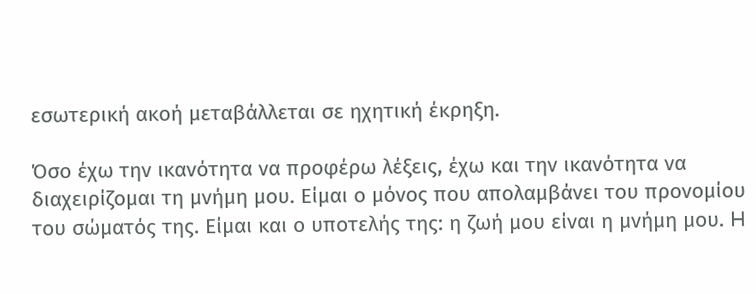εσωτερική ακοή μεταβάλλεται σε ηχητική έκρηξη.

Όσο έχω την ικανότητα να προφέρω λέξεις, έχω και την ικανότητα να διαχειρίζομαι τη μνήμη μου. Είμαι ο μόνος που απολαμβάνει του προνομίου του σώματός της. Είμαι και ο υποτελής της: η ζωή μου είναι η μνήμη μου. H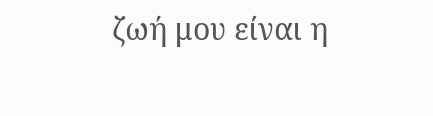ζωή μου είναι η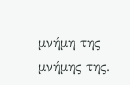μνήμη της μνήμης της.